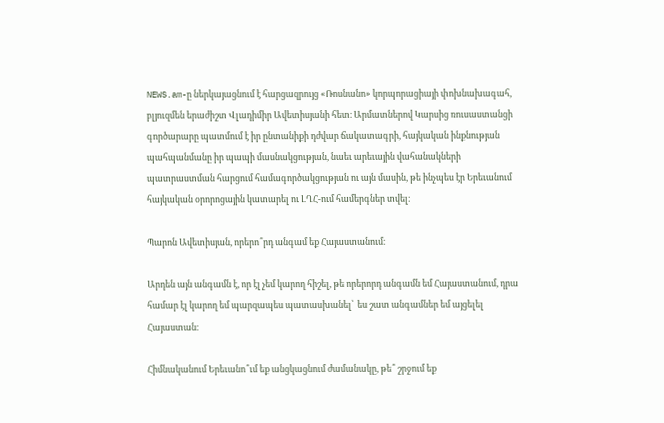NEWS.am-ը ներկայացնում է հարցազրույց «Ռոսնանո» կորպորացիայի փոխնախագահ, բլյուզմեն երաժիշտ Վլադիմիր Ավետիսյանի հետ։ Արմատներով Կարսից ռուսաստանցի գործարարը պատմում է իր ընտանիքի դժվար ճակատագրի, հայկական ինքնության պահպանմանը իր պապի մասնակցության, նաեւ արեւային վահանակների պատրաստման հարցում համագործակցության ու այն մասին, թե ինչպես էր Երեւանում հայկական օրորոցային կատարել ու ԼՂՀ-ում համերգներ տվել։

Պարոն Ավետիսյան, որերո՞րդ անգամ եք Հայաստանում։

Արդեն այն անգամն է, որ էլ չեմ կարող հիշել, թե որերորդ անգամն եմ Հայաստանում, դրա համար էլ կարող եմ պարզապես պատասխանել՝  ես շատ անգամներ եմ այցելել Հայաստան։

Հիմնականում Երեւանո՞ւմ եք անցկացնում ժամանակը, թե՞ շրջում եք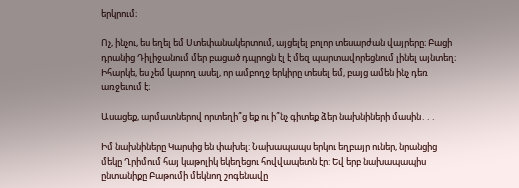երկրում։

Ոչ, ինչու, ես եղել եմ Ստեփանակերտում, այցելել բոլոր տեսարժան վայրերը։ Բացի դրանից Դիլիջանում մեր բացած դպրոցն էլ է մեզ պարտավորեցնում լինել այնտեղ։ Իհարկե, ես չեմ կարող ասել, որ ամբողջ երկիրը տեսել եմ, բայց ամեն ինչ դեռ առջեւում է։

Ասացեք, արմատներով որտեղի՞ց եք ու ի՞նչ գիտեք ձեր նախնիների մասին․․․

Իմ նախնիները Կարսից են փախել: Նախապապս երկու եղբայր ուներ, նրանցից մեկը Ղրիմում հայ կաթոլիկ եկեղեցու հովվապետն էր: Եվ երբ նախապապիս ընտանիքը Բաթումի մեկնող շոգենավը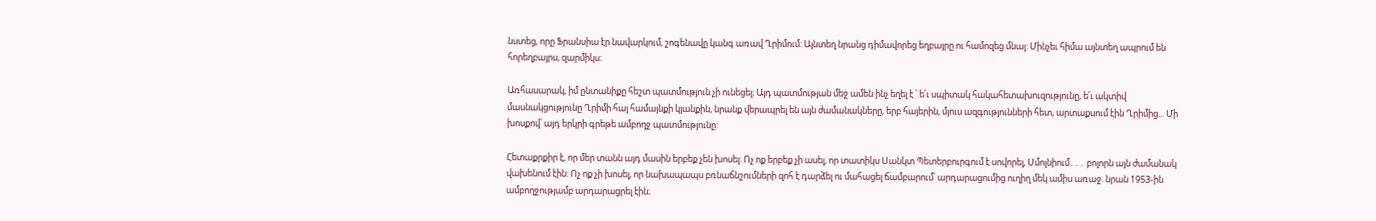նստեց, որը Ֆրանսիա էր նավարկում, շոգենավը կանգ առավ Ղրիմում: Այնտեղ նրանց դիմավորեց եղբայրը ու համոզեց մնալ: Մինչեւ հիմա այնտեղ ապրում են հորեղբայրս, զարմիկս:

Առհասարակ, իմ ընտանիքը հեշտ պատմություն չի ունեցել։ Այդ պատմության մեջ ամեն ինչ եղել է ՝ ե՛ւ սպիտակ հակահետախուզությունը, ե՛ւ ակտիվ մասնակցությունը Ղրիմի հայ համայնքի կյանքին, նրանք վերապրել են այն ժամանակները, երբ հայերին, մյուս ազգությունների հետ, արտաքսում էին Ղրիմից... Մի խոսքով՝ այդ երկրի գրեթե ամբողջ պատմությունը:

Հետաքրքիր է, որ մեր տանն այդ մասին երբեք չեն խոսել: Ոչ ոք երբեք չի ասել, որ տատիկս Սանկտ Պետերբուրգում է սովորել, Սմոլնիում․․․ բոլորն այն ժամանակ վախենում էին: Ոչ ոք չի խոսել, որ նախապապս բռնաճնշումների զոհ է դարձել ու մահացել ճամբարում՝ արդարացումից ուղիղ մեկ ամիս առաջ. նրան 1953-ին ամբողջությամբ արդարացրել էին։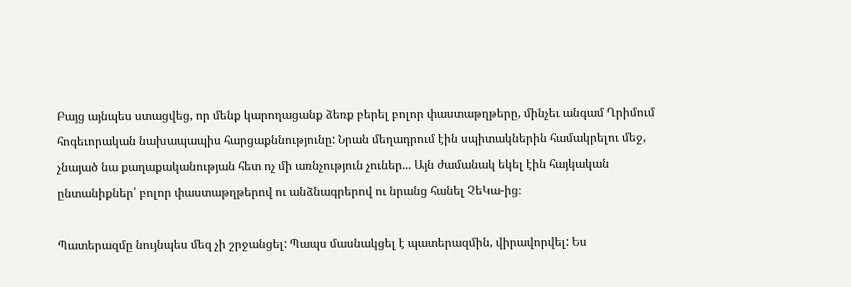Բայց այնպես ստացվեց, որ մենք կարողացանք ձեռք բերել բոլոր փաստաթղթերը, մինչեւ անգամ Ղրիմում հոգեւորական նախապապիս հարցաքննությունը: Նրան մեղադրում էին սպիտակներին համակրելու մեջ, չնայած նա քաղաքականության հետ ոչ մի առնչություն չուներ... Այն ժամանակ եկել էին հայկական ընտանիքներ՝ բոլոր փաստաթղթերով ու անձնագրերով ու նրանց հանել ՉեԿա-ից։

Պատերազմը նույնպես մեզ չի շրջանցել: Պապս մասնակցել է պատերազմին, վիրավորվել: Ես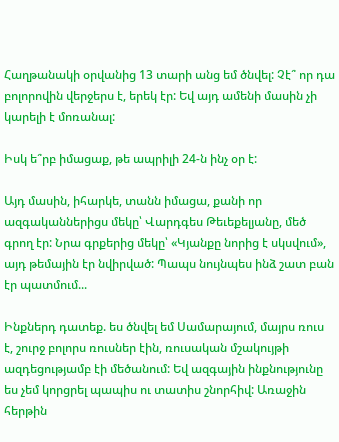Հաղթանակի օրվանից 13 տարի անց եմ ծնվել: Չէ՞ որ դա բոլորովին վերջերս է, երեկ էր: Եվ այդ ամենի մասին չի կարելի է մոռանալ:

Իսկ ե՞րբ իմացաք, թե ապրիլի 24-ն ինչ օր է:

Այդ մասին, իհարկե, տանն իմացա, քանի որ ազգականներիցս մեկը՝ Վարդգես Թեւեքելյանը, մեծ գրող էր: Նրա գրքերից մեկը՝ «Կյանքը նորից է սկսվում», այդ թեմային էր նվիրված: Պապս նույնպես ինձ շատ բան էր պատմում...

Ինքներդ դատեք. ես ծնվել եմ Սամարայում, մայրս ռուս է, շուրջ բոլորս ռուսներ էին, ռուսական մշակույթի ազդեցությամբ էի մեծանում: Եվ ազգային ինքնությունը ես չեմ կորցրել պապիս ու տատիս շնորհիվ: Առաջին հերթին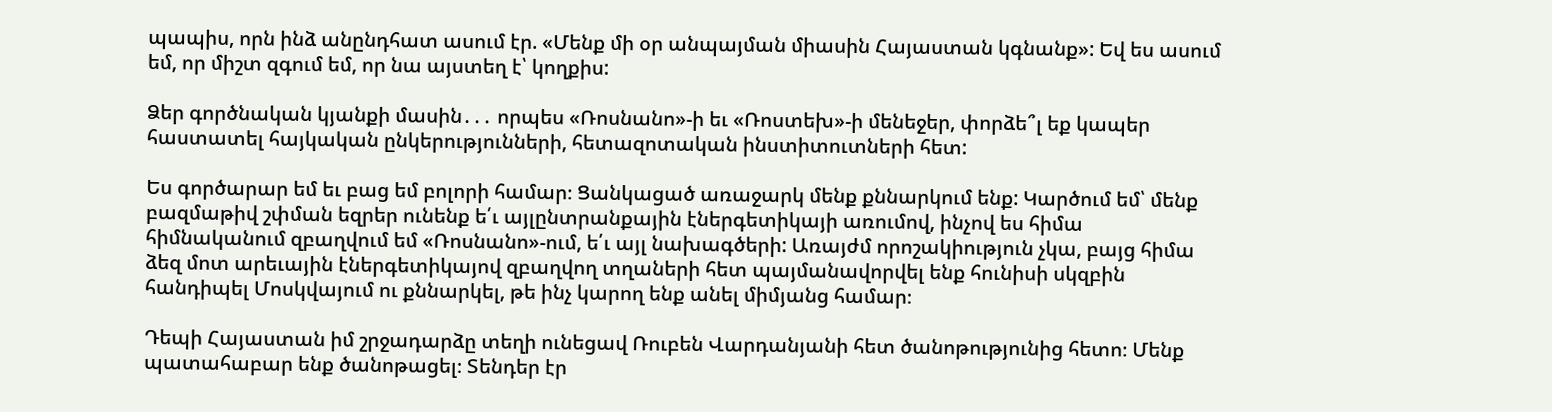պապիս, որն ինձ անընդհատ ասում էր. «Մենք մի օր անպայման միասին Հայաստան կգնանք»: Եվ ես ասում եմ, որ միշտ զգում եմ, որ նա այստեղ է՝ կողքիս:

Ձեր գործնական կյանքի մասին․․․ որպես «Ռոսնանո»-ի եւ «Ռոստեխ»-ի մենեջեր, փորձե՞լ եք կապեր հաստատել հայկական ընկերությունների, հետազոտական ինստիտուտների հետ:

Ես գործարար եմ եւ բաց եմ բոլորի համար։ Ցանկացած առաջարկ մենք քննարկում ենք: Կարծում եմ՝ մենք բազմաթիվ շփման եզրեր ունենք ե՛ւ այլընտրանքային էներգետիկայի առումով, ինչով ես հիմա հիմնականում զբաղվում եմ «Ռոսնանո»-ում, ե՛ւ այլ նախագծերի: Առայժմ որոշակիություն չկա, բայց հիմա ձեզ մոտ արեւային էներգետիկայով զբաղվող տղաների հետ պայմանավորվել ենք հունիսի սկզբին հանդիպել Մոսկվայում ու քննարկել, թե ինչ կարող ենք անել միմյանց համար։

Դեպի Հայաստան իմ շրջադարձը տեղի ունեցավ Ռուբեն Վարդանյանի հետ ծանոթությունից հետո։ Մենք պատահաբար ենք ծանոթացել։ Տենդեր էր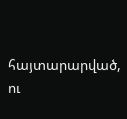հայտարարված, ու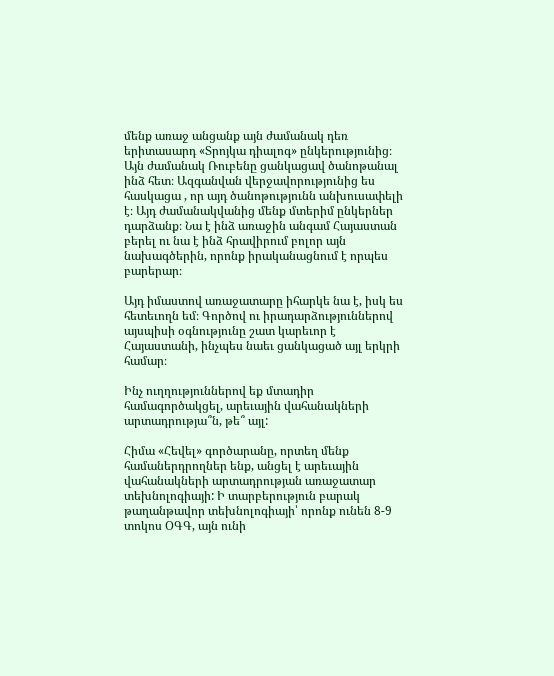մենք առաջ անցանք այն ժամանակ դեռ երիտասարդ «Տրոյկա դիալոգ» ընկերությունից։ Այն ժամանակ Ռուբենը ցանկացավ ծանոթանալ ինձ հետ։ Ազգանվան վերջավորությունից ես հասկացա , որ այդ ծանոթությունն անխուսափելի է։ Այդ ժամանակվանից մենք մտերիմ ընկերներ դարձանք։ Նա է ինձ առաջին անգամ Հայաստան բերել ու նա է ինձ հրավիրում բոլոր այն նախագծերին, որոնք իրականացնում է որպես բարերար։

Այդ իմաստով առաջատարը իհարկե նա է, իսկ ես հետեւողն եմ։ Գործով ու իրադարձություններով այսպիսի օգնությունը շատ կարեւոր է Հայաստանի, ինչպես նաեւ ցանկացած այլ երկրի համար։

Ինչ ուղղություններով եք մտադիր համագործակցել, արեւային վահանակների արտադրությա՞ն, թե՞ այլ:

Հիմա «Հեվել» գործարանը, որտեղ մենք համաներդրողներ ենք, անցել է արեւային վահանակների արտադրության առաջատար տեխնոլոգիայի: Ի տարբերություն բարակ թաղանթավոր տեխնոլոգիայի՝ որոնք ունեն 8-9 տոկոս ՕԳԳ, այն ունի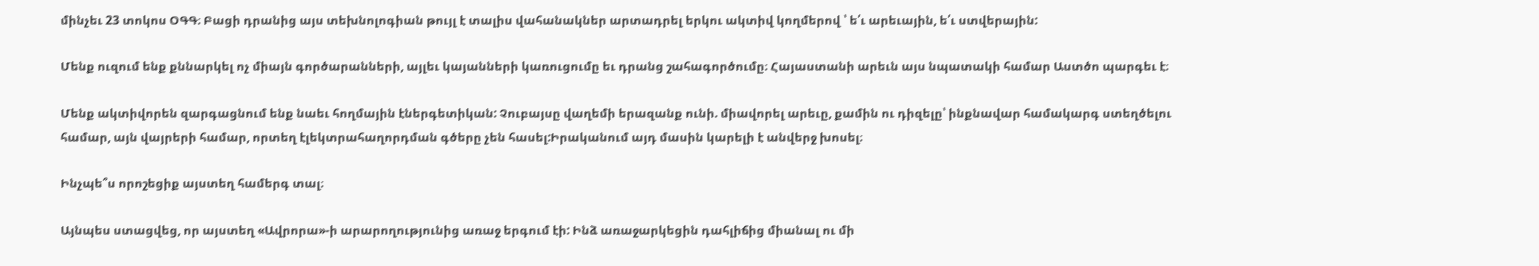մինչեւ 23 տոկոս ՕԳԳ։ Բացի դրանից այս տեխնոլոգիան թույլ է տալիս վահանակներ արտադրել երկու ակտիվ կողմերով ՝ ե՛ւ արեւային, ե՛ւ ստվերային:

Մենք ուզում ենք քննարկել ոչ միայն գործարանների, այլեւ կայանների կառուցումը եւ դրանց շահագործումը։ Հայաստանի արեւն այս նպատակի համար Աստծո պարգեւ է։

Մենք ակտիվորեն զարգացնում ենք նաեւ հողմային էներգետիկան: Չուբայսը վաղեմի երազանք ունի. միավորել արեւը, քամին ու դիզելը՝ ինքնավար համակարգ ստեղծելու համար, այն վայրերի համար, որտեղ էլեկտրահաղորդման գծերը չեն հասել:Իրականում այդ մասին կարելի է անվերջ խոսել։

Ինչպե՞ս որոշեցիք այստեղ համերգ տալ։

Այնպես ստացվեց, որ այստեղ «Ավրորա»-ի արարողությունից առաջ երգում էի: Ինձ առաջարկեցին դահլիճից միանալ ու մի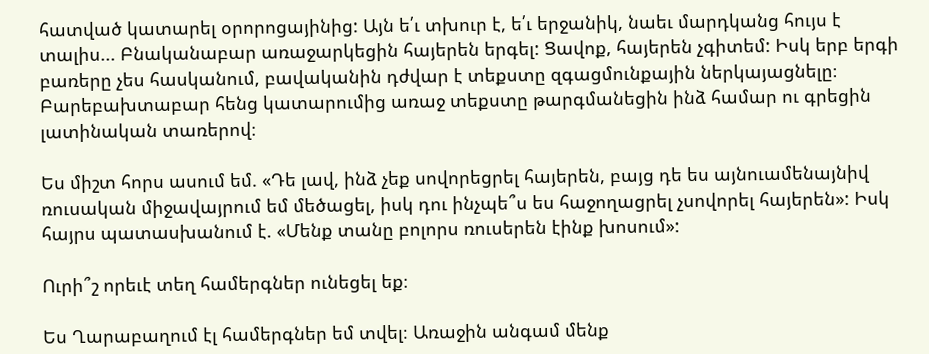հատված կատարել օրորոցայինից: Այն ե՛ւ տխուր է, ե՛ւ երջանիկ, նաեւ մարդկանց հույս է տալիս... Բնականաբար առաջարկեցին հայերեն երգել: Ցավոք, հայերեն չգիտեմ: Իսկ երբ երգի բառերը չես հասկանում, բավականին դժվար է տեքստը զգացմունքային ներկայացնելը։ Բարեբախտաբար հենց կատարումից առաջ տեքստը թարգմանեցին ինձ համար ու գրեցին լատինական տառերով։

Ես միշտ հորս ասում եմ. «Դե լավ, ինձ չեք սովորեցրել հայերեն, բայց դե ես այնուամենայնիվ ռուսական միջավայրում եմ մեծացել, իսկ դու ինչպե՞ս ես հաջողացրել չսովորել հայերեն»: Իսկ հայրս պատասխանում է. «Մենք տանը բոլորս ռուսերեն էինք խոսում»:

Ուրի՞շ որեւէ տեղ համերգներ ունեցել եք։

Ես Ղարաբաղում էլ համերգներ եմ տվել։ Առաջին անգամ մենք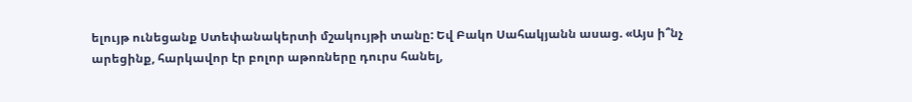ելույթ ունեցանք Ստեփանակերտի մշակույթի տանը: Եվ Բակո Սահակյանն ասաց. «Այս ի՞նչ արեցինք, հարկավոր էր բոլոր աթոռները դուրս հանել,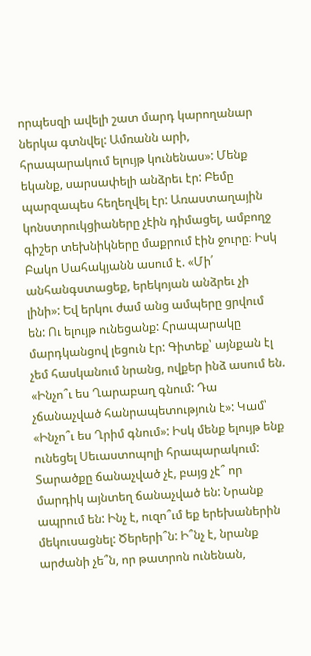որպեսզի ավելի շատ մարդ կարողանար ներկա գտնվել: Ամռանն արի, հրապարակում ելույթ կունենաս»: Մենք եկանք, սարսափելի անձրեւ էր: Բեմը պարզապես հեղեղվել էր: Առաստաղային կոնստրուկցիաները չէին դիմացել, ամբողջ գիշեր տեխնիկները մաքրում էին ջուրը։ Իսկ Բակո Սահակյանն ասում է. «Մի՛ անհանգստացեք, երեկոյան անձրեւ չի լինի»: Եվ երկու ժամ անց ամպերը ցրվում են: Ու ելույթ ունեցանք: Հրապարակը մարդկանցով լեցուն էր: Գիտեք՝ այնքան էլ չեմ հասկանում նրանց, ովքեր ինձ ասում են. «Ինչո՞ւ ես Ղարաբաղ գնում: Դա չճանաչված հանրապետություն է»: Կամ՝ «Ինչո՞ւ ես Ղրիմ գնում»: Իսկ մենք ելույթ ենք ունեցել Սեւաստոպոլի հրապարակում: Տարածքը ճանաչված չէ, բայց չէ՞ որ մարդիկ այնտեղ ճանաչված են: Նրանք ապրում են: Ինչ է, ուզո՞ւմ եք երեխաներին մեկուսացնել: Ծերերի՞ն: Ի՞նչ է, նրանք արժանի չե՞ն, որ թատրոն ունենան,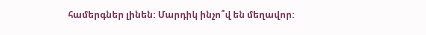համերգներ լինեն: Մարդիկ ինչո՞վ են մեղավոր: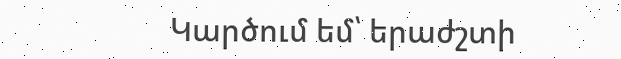Կարծում եմ՝ երաժշտի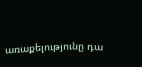առաքելությունը դա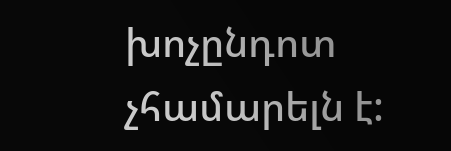խոչընդոտ չհամարելն է: